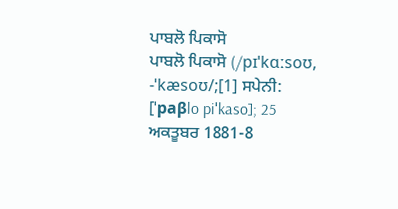ਪਾਬਲੋ ਪਿਕਾਸੋ
ਪਾਬਲੋ ਪਿਕਾਸੋ (/pɪˈkɑːsoʊ, -ˈkæsoʊ/;[1] ਸਪੇਨੀ: [ˈpaβlo piˈkaso]; 25 ਅਕਤੂਬਰ 1881-8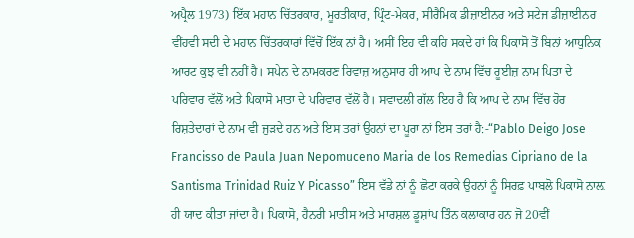ਅਪ੍ਰੈਲ 1973) ਇੱਕ ਮਹਾਨ ਚਿੱਤਰਕਾਰ, ਮੂਰਤੀਕਾਰ, ਪ੍ਰਿੰਟ-ਮੇਕਰ, ਸੀਰੈਮਿਕ ਡੀਜ਼ਾਈਨਰ ਅਤੇ ਸਟੇਜ ਡੀਜ਼ਾਈਨਰ ਵੀਂਹਵੀ ਸਦੀ ਦੇ ਮਹਾਨ ਚਿੱਤਰਕਾਰਾਂ ਵਿੱਚੋਂ ਇੱਕ ਨਾਂ ਹੈ। ਅਸੀਂ ਇਹ ਵੀ ਕਹਿ ਸਕਦੇ ਹਾਂ ਕਿ ਪਿਕਾਸੋ ਤੋਂ ਬਿਨਾਂ ਆਧੁਨਿਕ ਆਰਟ ਕੁਝ ਵੀ ਨਹੀਂ ਹੈ। ਸਪੇਨ ਦੇ ਨਾਮਕਰਣ ਰਿਵਾਜ਼ ਅਨੁਸਾਰ ਹੀ ਆਪ ਦੇ ਨਾਮ ਵਿੱਚ ਰੂਈਜ਼ ਨਾਮ ਪਿਤਾ ਦੇ ਪਰਿਵਾਰ ਵੱਲੋਂ ਅਤੇ ਪਿਕਾਸੋ ਮਾਤਾ ਦੇ ਪਰਿਵਾਰ ਵੱਲੋਂ ਹੈ। ਸਵਾਦਲੀ ਗੱਲ ਇਹ ਹੈ ਕਿ ਆਪ ਦੇ ਨਾਮ ਵਿੱਚ ਹੋਰ ਰਿਸ਼ਤੇਦਾਰਾਂ ਦੇ ਨਾਮ ਵੀ ਜੁੜਦੇ ਹਨ ਅਤੇ ਇਸ ਤਰਾਂ ਉਹਨਾਂ ਦਾ ਪੂਰਾ ਨਾਂ ਇਸ ਤਰਾਂ ਹੈ:-“Pablo Deigo Jose Francisso de Paula Juan Nepomuceno Maria de los Remedias Cipriano de la Santisma Trinidad Ruiz Y Picasso” ਇਸ ਵੱਡੇ ਨਾਂ ਨੂੰ ਛੋਟਾ ਕਰਕੇ ਉਹਨਾਂ ਨੂੰ ਸਿਰਫ਼ ਪਾਬਲੋ ਪਿਕਾਸੋ ਨਾਲ਼ ਹੀ ਯਾਦ ਕੀਤਾ ਜਾਂਦਾ ਹੈ। ਪਿਕਾਸੋ, ਹੈਨਰੀ ਮਾਤੀਸ ਅਤੇ ਮਾਰਸ਼ਲ ਡੂਸ਼ਾਂਪ ਤਿੰਨ ਕਲਾਕਾਰ ਹਨ ਜੋ 20ਵੀਂ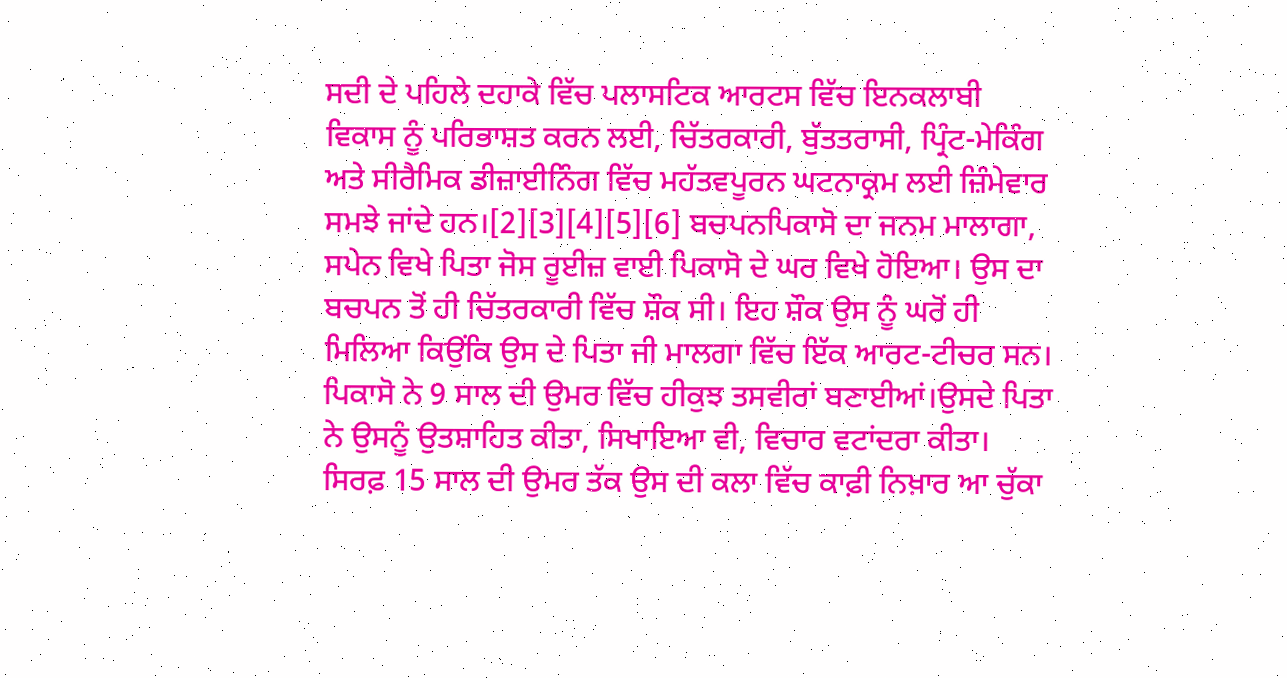ਸਦੀ ਦੇ ਪਹਿਲੇ ਦਹਾਕੇ ਵਿੱਚ ਪਲਾਸਟਿਕ ਆਰਟਸ ਵਿੱਚ ਇਨਕਲਾਬੀ ਵਿਕਾਸ ਨੂੰ ਪਰਿਭਾਸ਼ਤ ਕਰਨ ਲਈ, ਚਿੱਤਰਕਾਰੀ, ਬੁੱਤਤਰਾਸੀ, ਪ੍ਰਿੰਟ-ਮੇਕਿੰਗ ਅਤੇ ਸੀਰੈਮਿਕ ਡੀਜ਼ਾਈਨਿੰਗ ਵਿੱਚ ਮਹੱਤਵਪੂਰਨ ਘਟਨਾਕ੍ਰਮ ਲਈ ਜ਼ਿੰਮੇਵਾਰ ਸਮਝੇ ਜਾਂਦੇ ਹਨ।[2][3][4][5][6] ਬਚਪਨਪਿਕਾਸੋ ਦਾ ਜਨਮ ਮਾਲਾਗਾ, ਸਪੇਨ ਵਿਖੇ ਪਿਤਾ ਜੋਸ ਰੂਈਜ਼ ਵਾਈ ਪਿਕਾਸੋ ਦੇ ਘਰ ਵਿਖੇ ਹੋਇਆ। ਉਸ ਦਾ ਬਚਪਨ ਤੋਂ ਹੀ ਚਿੱਤਰਕਾਰੀ ਵਿੱਚ ਸ਼ੌਕ ਸੀ। ਇਹ ਸ਼ੌਕ ਉਸ ਨੂੰ ਘਰੋਂ ਹੀ ਮਿਲਿਆ ਕਿਉਂਕਿ ਉਸ ਦੇ ਪਿਤਾ ਜੀ ਮਾਲਗਾ ਵਿੱਚ ਇੱਕ ਆਰਟ-ਟੀਚਰ ਸਨ। ਪਿਕਾਸੋ ਨੇ 9 ਸਾਲ ਦੀ ਉਮਰ ਵਿੱਚ ਹੀਕੁਝ ਤਸਵੀਰਾਂ ਬਣਾਈਆਂ।ਉਸਦੇ ਪਿਤਾ ਨੇ ਉਸਨੂੰ ਉਤਸ਼ਾਹਿਤ ਕੀਤਾ, ਸਿਖਾਇਆ ਵੀ, ਵਿਚਾਰ ਵਟਾਂਦਰਾ ਕੀਤਾ। ਸਿਰਫ਼ 15 ਸਾਲ ਦੀ ਉਮਰ ਤੱਕ ਉਸ ਦੀ ਕਲਾ ਵਿੱਚ ਕਾਫ਼ੀ ਨਿਖ਼ਾਰ ਆ ਚੁੱਕਾ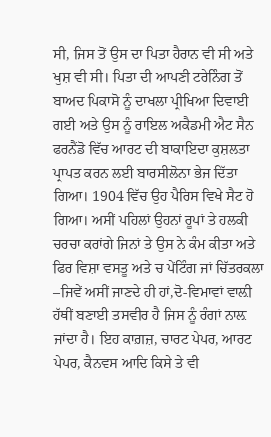ਸੀ, ਜਿਸ ਤੋਂ ਉਸ ਦਾ ਪਿਤਾ ਹੈਰਾਨ ਵੀ ਸੀ ਅਤੇ ਖੁਸ਼ ਵੀ ਸੀ। ਪਿਤਾ ਦੀ ਆਪਣੀ ਟਰੇਨਿੰਗ ਤੋਂ ਬਾਅਦ ਪਿਕਾਸੋ ਨੂੰ ਦਾਖਲਾ ਪ੍ਰੀਖਿਆ ਦਿਵਾਈ ਗਈ ਅਤੇ ਉਸ ਨੂੰ ਰਾਇਲ ਅਕੈਡਮੀ ਐਟ ਸੈਨ ਫਰਨੈਂਡੋ ਵਿੱਚ ਆਰਟ ਦੀ ਬਾਕਾਇਦਾ ਕੁਸ਼ਲਤਾ ਪ੍ਰਾਪਤ ਕਰਨ ਲਈ ਬਾਰਸੀਲੋਨਾ ਭੇਜ ਦਿੱਤਾ ਗਿਆ। 1904 ਵਿੱਚ ਉਹ ਪੈਰਿਸ ਵਿਖੇ ਸੈਟ ਹੋ ਗਿਆ। ਅਸੀਂ ਪਹਿਲਾਂ ਉਹਨਾਂ ਰੂਪਾਂ ਤੇ ਹਲਕੀ ਚਰਚਾ ਕਰਾਂਗੇ ਜਿਨਾਂ ਤੇ ਉਸ ਨੇ ਕੰਮ ਕੀਤਾ ਅਤੇ ਫਿਰ ਵਿਸ਼ਾ ਵਸਤੂ ਅਤੇ ਚ ਪੇਂਟਿੰਗ ਜਾਂ ਚਿੱਤਰਕਲਾ –ਜਿਵੇਂ ਅਸੀਂ ਜਾਣਦੇ ਹੀ ਹਾਂ,ਦੋ-ਵਿਮਾਵਾਂ ਵਾਲ਼ੀ ਹੱਥੀਂ ਬਣਾਈ ਤਸਵੀਰ ਹੈ ਜਿਸ ਨੂੰ ਰੰਗਾਂ ਨਾਲ਼ ਜਾਂਦਾ ਹੈ। ਇਹ ਕਾਗ਼ਜ਼, ਚਾਰਟ ਪੇਪਰ, ਆਰਟ ਪੇਪਰ, ਕੈਨਵਸ ਆਦਿ ਕਿਸੇ ਤੇ ਵੀ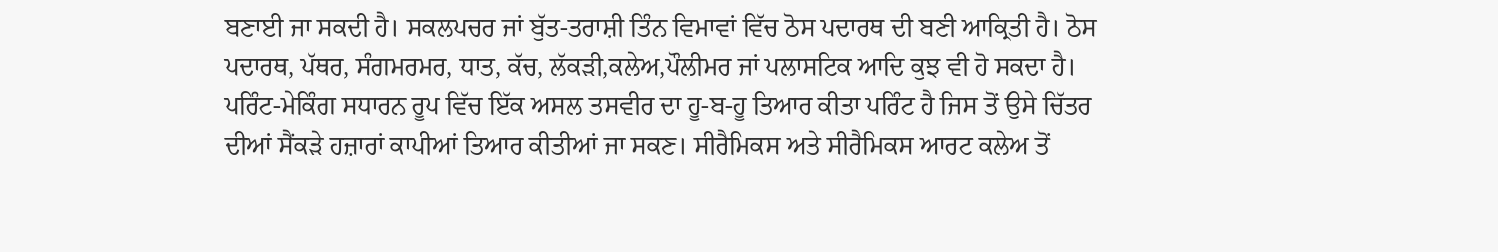ਬਣਾਈ ਜਾ ਸਕਦੀ ਹੈ। ਸਕਲਪਚਰ ਜਾਂ ਬੁੱਤ-ਤਰਾਸ਼ੀ ਤਿੰਨ ਵਿਮਾਵਾਂ ਵਿੱਚ ਠੋਸ ਪਦਾਰਥ ਦੀ ਬਣੀ ਆਕ੍ਰਿਤੀ ਹੈ। ਠੋਸ ਪਦਾਰਥ, ਪੱਥਰ, ਸੰਗਮਰਮਰ, ਧਾਤ, ਕੱਚ, ਲੱਕੜੀ,ਕਲੇਅ,ਪੌਲੀਮਰ ਜਾਂ ਪਲਾਸਟਿਕ ਆਦਿ ਕੁਝ ਵੀ ਹੋ ਸਕਦਾ ਹੈ। ਪਰਿੰਟ-ਮੇਕਿੰਗ ਸਧਾਰਨ ਰੂਪ ਵਿੱਚ ਇੱਕ ਅਸਲ ਤਸਵੀਰ ਦਾ ਹੂ-ਬ-ਹੂ ਤਿਆਰ ਕੀਤਾ ਪਰਿੰਟ ਹੈ ਜਿਸ ਤੋਂ ਉਸੇ ਚਿੱਤਰ ਦੀਆਂ ਸੈਂਕੜੇ ਹਜ਼ਾਰਾਂ ਕਾਪੀਆਂ ਤਿਆਰ ਕੀਤੀਆਂ ਜਾ ਸਕਣ। ਸੀਰੈਮਿਕਸ ਅਤੇ ਸੀਰੈਮਿਕਸ ਆਰਟ ਕਲੇਅ ਤੋਂ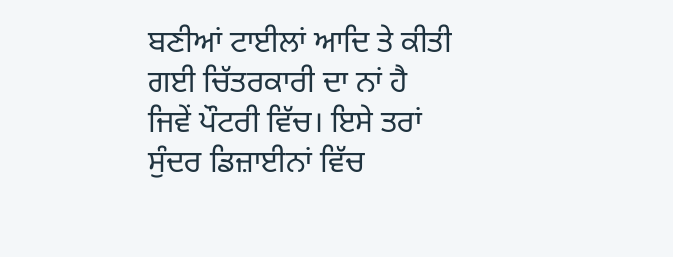ਬਣੀਆਂ ਟਾਈਲਾਂ ਆਦਿ ਤੇ ਕੀਤੀ ਗਈ ਚਿੱਤਰਕਾਰੀ ਦਾ ਨਾਂ ਹੈ ਜਿਵੇਂ ਪੌਟਰੀ ਵਿੱਚ। ਇਸੇ ਤਰਾਂ ਸੁੰਦਰ ਡਿਜ਼ਾਈਨਾਂ ਵਿੱਚ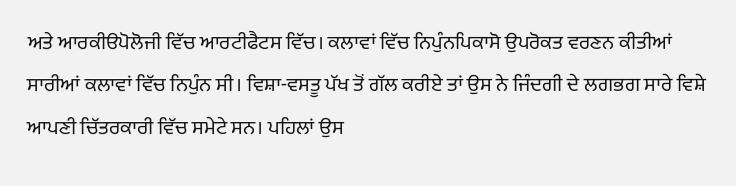ਅਤੇ ਆਰਕੀੳਪੋਲੋਜੀ ਵਿੱਚ ਆਰਟੀਫੈਟਸ ਵਿੱਚ। ਕਲਾਵਾਂ ਵਿੱਚ ਨਿਪੁੰਨਪਿਕਾਸੋ ਉਪਰੋਕਤ ਵਰਣਨ ਕੀਤੀਆਂ ਸਾਰੀਆਂ ਕਲਾਵਾਂ ਵਿੱਚ ਨਿਪੁੰਨ ਸੀ। ਵਿਸ਼ਾ-ਵਸਤੂ ਪੱਖ ਤੋਂ ਗੱਲ ਕਰੀਏ ਤਾਂ ਉਸ ਨੇ ਜਿੰਦਗੀ ਦੇ ਲਗਭਗ ਸਾਰੇ ਵਿਸ਼ੇ ਆਪਣੀ ਚਿੱਤਰਕਾਰੀ ਵਿੱਚ ਸਮੇਟੇ ਸਨ। ਪਹਿਲਾਂ ਉਸ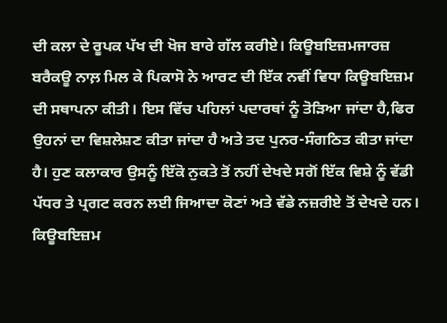ਦੀ ਕਲਾ ਦੇ ਰੂਪਕ ਪੱਖ ਦੀ ਖੋਜ ਬਾਰੇ ਗੱਲ ਕਰੀਏ। ਕਿਊਬਇਜ਼ਮਜਾਰਜ਼ ਬਰੈਕਊ ਨਾਲ਼ ਮਿਲ ਕੇ ਪਿਕਾਸੋ ਨੇ ਆਰਟ ਦੀ ਇੱਕ ਨਵੀਂ ਵਿਧਾ ਕਿਊਬਇਜ਼ਮ ਦੀ ਸਥਾਪਨਾ ਕੀਤੀ। ਇਸ ਵਿੱਚ ਪਹਿਲਾਂ ਪਦਾਰਥਾਂ ਨੂੰ ਤੋੜਿਆ ਜਾਂਦਾ ਹੈ,ਫਿਰ ਉਹਨਾਂ ਦਾ ਵਿਸ਼ਲੇਸ਼ਣ ਕੀਤਾ ਜਾਂਦਾ ਹੈ ਅਤੇ ਤਦ ਪੁਨਰ-ਸੰਗਠਿਤ ਕੀਤਾ ਜਾਂਦਾ ਹੈ। ਹੁਣ ਕਲਾਕਾਰ ਉਸਨੂੰ ਇੱਕੋ ਨੁਕਤੇ ਤੋਂ ਨਹੀਂ ਦੇਖਦੇ ਸਗੋਂ ਇੱਕ ਵਿਸ਼ੇ ਨੂੰ ਵੱਡੀ ਪੱਧਰ ਤੇ ਪ੍ਰਗਟ ਕਰਨ ਲਈ ਜਿਆਦਾ ਕੋਣਾਂ ਅਤੇ ਵੱਡੇ ਨਜ਼ਰੀਏ ਤੋਂ ਦੇਖਦੇ ਹਨ। ਕਿਊਬਇਜ਼ਮ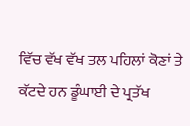ਵਿੱਚ ਵੱਖ ਵੱਖ ਤਲ ਪਹਿਲਾਂ ਕੋਣਾਂ ਤੇ ਕੱਟਦੇ ਹਨ ਡੂੰਘਾਈ ਦੇ ਪ੍ਰਤੱਖ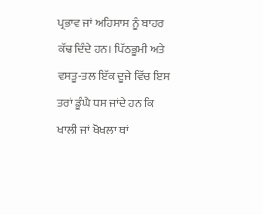ਪ੍ਰਭਾਵ ਜਾਂ ਅਹਿਸਾਸ ਨੂੰ ਬਾਹਰ ਕੱਢ ਦਿੰਦੇ ਹਨ। ਪਿੱਠਭੂਮੀ ਅਤੇ ਵਸਤੂ-ਤਲ ਇੱਕ ਦੂਜੇ ਵਿੱਚ ਇਸ ਤਰਾਂ ਡੂੰਘੈ ਧਸ ਜਾਂਦੇ ਹਨ ਕਿ ਖਾਲੀ ਜਾਂ ਖੋਖਲਾ ਥਾਂ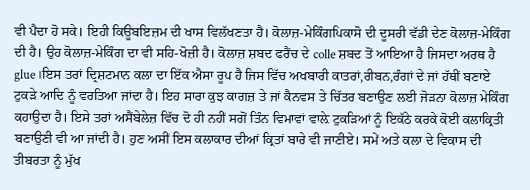ਵੀ ਪੈਦਾ ਹੋ ਸਕੇ। ਇਹੀ ਕਿਊਬਇਜ਼ਮ ਦੀ ਖਾਸ ਵਿਲੱਖਣਤਾ ਹੈ। ਕੋਲਾਜ਼-ਮੇਕਿੰਗਪਿਕਾਸੋ ਦੀ ਦੂਸਰੀ ਵੱਡੀ ਦੇਣ ਕੋਲਾਜ਼-ਮੇਕਿੰਗ ਦੀ ਹੈ। ਉਹ ਕੋਲਾਜ਼-ਮੇਕਿੰਗ ਦਾ ਵੀ ਸਹਿ-ਖੋਜ਼ੀ ਹੈ। ਕੋਲਾਜ਼ ਸ਼ਬਦ ਫਰੈਂਚ ਦੇ colle ਸ਼ਬਦ ਤੋਂ ਆਇਆ ਹੈ ਜਿਸਦਾ ਅਰਥ ਹੈ glue।ਇਸ ਤਰਾਂ ਦ੍ਰਿਸ਼ਟਮਾਨ ਕਲਾ ਦਾ ਇੱਕ ਐਸਾ ਰੂਪ ਹੈ ਜਿਸ ਵਿੱਚ ਅਖਬਾਰੀ ਕਾਤਰਾਂ,ਰੀਬਨ,ਰੰਗਾਂ ਦੇ ਜਾਂ ਹੱਥੀਂ ਬਣਾਏ ਟੁਕੜੇ ਆਦਿ ਨੂੰ ਵਰਤਿਆ ਜਾਂਦਾ ਹੈ। ਇਹ ਸਾਰਾ ਕੁਝ ਕਾਗਜ਼ ਤੇ ਜਾਂ ਕੈਨਵਸ ਤੇ ਚਿੱਤਰ ਬਣਾਉਣ ਲਈ ਜੋੜਨਾ ਕੋਲਾਜ਼ ਮੇਕਿੰਗ ਕਹਾਉਦਾ ਹੈ। ਇਸੇ ਤਰਾਂ ਅਸੈਂਬੇਲੇਜ਼ ਵਿੱਚ ਦੋ ਹੀ ਨਹੀਂ ਸਗੋਂ ਤਿੰਨ ਵਿਮਾਵਾਂ ਵਾਲ਼ੇ ਟੁਕੜਿਆਂ ਨੂੰ ਇਕੱਠੇ ਕਰਕੇ ਕੋਈ ਕਲਾਕ੍ਰਿਤੀ ਬਣਾਉਣੀ ਵੀ ਆ ਜਾਂਦੀ ਹੈ। ਹੁਣ ਅਸੀਂ ਇਸ ਕਲਾਕਾਰ ਦੀਆਂ ਕ੍ਰਿਤਾਂ ਬਾਰੇ ਵੀ ਜਾਣੀਏ। ਸਮੇਂ ਅਤੇ ਕਲਾ ਦੇ ਵਿਕਾਸ ਦੀ ਤੀਬਰਤਾ ਨੂੰ ਮੁੱਖ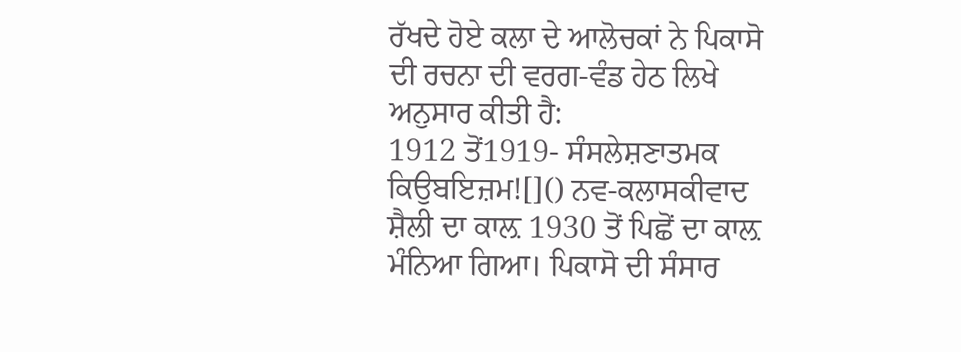ਰੱਖਦੇ ਹੋਏ ਕਲਾ ਦੇ ਆਲੋਚਕਾਂ ਨੇ ਪਿਕਾਸੋ ਦੀ ਰਚਨਾ ਦੀ ਵਰਗ-ਵੰਡ ਹੇਠ ਲਿਖੇ ਅਨੁਸਾਰ ਕੀਤੀ ਹੈ:
1912 ਤੋਂ1919- ਸੰਸਲੇਸ਼ਣਾਤਮਕ ਕਿਉਬਇਜ਼ਮ![]() ਨਵ-ਕਲਾਸਕੀਵਾਦ ਸ਼ੈਲੀ ਦਾ ਕਾਲ਼ 1930 ਤੋਂ ਪਿਛੋਂ ਦਾ ਕਾਲ਼ ਮੰਨਿਆ ਗਿਆ। ਪਿਕਾਸੋ ਦੀ ਸੰਸਾਰ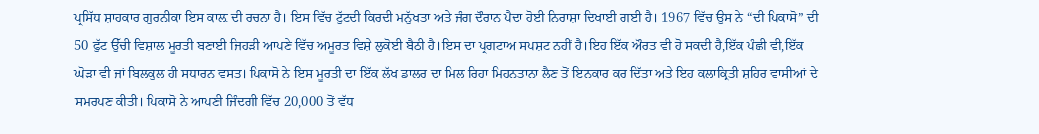ਪ੍ਰਸਿੱਧ ਸ਼ਾਹਕਾਰ ਗੁਰਨੀਕਾ ਇਸ ਕਾਲ਼ ਦੀ ਰਚਨਾ ਹੈ। ਇਸ ਵਿੱਚ ਟੁੱਟਦੀ ਕਿਰਦੀ ਮਨੁੱਖਤਾ ਅਤੇ ਜੰਗ ਦੌਰਾਨ ਪੈਦਾ ਹੋਈ ਨਿਰਾਸ਼ਾ ਦਿਖਾਈ ਗਈ ਹੈ। 1967 ਵਿੱਚ ਉਸ ਨੇ “ਦੀ ਪਿਕਾਸੋ” ਦੀ 50 ਫੁੱਟ ਉੱਚੀ ਵਿਸ਼ਾਲ ਮੂਰਤੀ ਬਣਾਈ ਜਿਹੜੀ ਆਪਣੇ ਵਿੱਚ ਅਮੂਰਤ ਵਿਸ਼ੇ ਲੁਕੋਈ ਬੈਠੀ ਹੈ।ਇਸ ਦਾ ਪ੍ਰਗਟਾਅ ਸਪਸ਼ਟ ਨਹੀਂ ਹੈ।ਇਹ ਇੱਕ ਔਰਤ ਵੀ ਹੋ ਸਕਦੀ ਹੈ,ਇੱਕ ਪੰਛੀ ਵੀ,ਇੱਕ ਘੋੜਾ ਵੀ ਜਾਂ ਬਿਲਕੁਲ ਹੀ ਸਧਾਰਨ ਵਸਤ। ਪਿਕਾਸੋ ਨੇ ਇਸ ਮੂਰਤੀ ਦਾ ਇੱਕ ਲੱਖ ਡਾਲਰ ਦਾ ਮਿਲ ਰਿਹਾ ਮਿਹਨਤਾਨਾ ਲੈਣ ਤੋਂ ਇਨਕਾਰ ਕਰ ਦਿੱਤਾ ਅਤੇ ਇਹ ਕਲਾਕ੍ਰਿਤੀ ਸ਼ਹਿਰ ਵਾਸੀਆਂ ਦੇ ਸਮਰਪਣ ਕੀਤੀ। ਪਿਕਾਸੋ ਨੇ ਆਪਣੀ ਜਿੰਦਗੀ ਵਿੱਚ 20,000 ਤੋਂ ਵੱਧ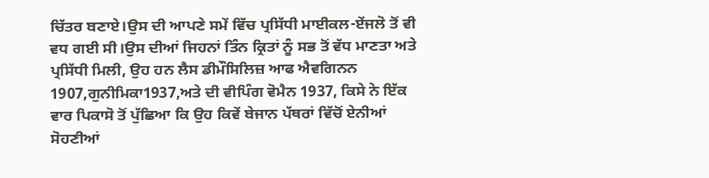ਚਿੱਤਰ ਬਣਾਏ।ਉਸ ਦੀ ਆਪਣੇ ਸਮੇਂ ਵਿੱਚ ਪ੍ਰਸਿੱਧੀ ਮਾਈਕਲ-ਏਂਜਲੋ ਤੋਂ ਵੀ ਵਧ ਗਈ ਸੀ।ਉਸ ਦੀਆਂ ਜਿਹਨਾਂ ਤਿੰਨ ਕ੍ਰਿਤਾਂ ਨੂੰ ਸਭ ਤੋਂ ਵੱਧ ਮਾਣਤਾ ਅਤੇ ਪ੍ਰਸਿੱਧੀ ਮਿਲੀ, ਉਹ ਹਨ ਲੈਸ ਡੀਮੌਸਿਲਿਜ਼ ਆਫ ਐਵਗਿਨਨ 1907,ਗੁਨੀਮਿਕਾ1937,ਅਤੇ ਦੀ ਵੀਪਿੰਗ ਵੋਮੈਨ 1937, ਕਿਸੇ ਨੇ ਇੱਕ ਵਾਰ ਪਿਕਾਸੋ ਤੋਂ ਪੁੱਛਿਆ ਕਿ ਉਹ ਕਿਵੇਂ ਬੇਜਾਨ ਪੱਥਰਾਂ ਵਿੱਚੋਂ ਏਨੀਆਂ ਸੋਹਣੀਆਂ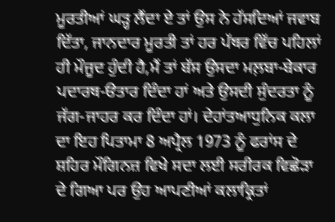ਮੂਰਤੀਆਂ ਘੜ੍ਹ ਲੈਂਦਾ ਏ ਤਾਂ ਉਸ ਨੇ ਹੱਸਦਿਆਂ ਜਵਾਬ ਦਿੱਤਾ, ਜਾਨਦਾਰ ਮੂਰਤੀ ਤਾਂ ਹਰ ਪੱਥਰ ਵਿੱਚ ਪਹਿਲਾਂ ਹੀ ਮੌਜੂਦ ਹੁੰਦੀ ਹੈ,ਮੈਂ ਤਾਂ ਬੱਸ ਉਸਦਾ ਮਲ਼ਬਾ-ਬੇਕਾਰ ਪਦਾਰਥ-ੳਤਾਰ ਦਿੰਦਾ ਹਾਂ ਅਤੇ ਉਸਦੀ ਸੁੰਦਰਤਾ ਨੂੰ ਜੱਗ-ਜਾਹਰ ਕਰ ਦਿੰਦਾ ਹਾਂ। ਦੇਹਾਂਤਆਧੁਨਿਕ ਕਲਾ ਦਾ ਇਹ ਪਿਤਾਮਾ 8 ਅਪ੍ਰੈਲ 1973 ਨੂੰ ਫਰਾਂਸ ਦੇ ਸ਼ਹਿਰ ਮੌਗਿਨਜ਼ ਵਿਖੇ ਸਦਾ ਲਈ ਸਰੀਰਕ ਵਿਛੋੜਾ ਦੇ ਗਿਆ ਪਰ ਉਹ ਆਪਣੀਆਂ ਕਲਾਕ੍ਰਿਤਾਂ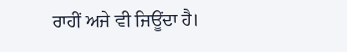ਰਾਹੀਂ ਅਜੇ ਵੀ ਜਿਊਂਦਾ ਹੈ।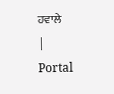ਹਵਾਲੇ
|
Portal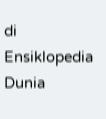di Ensiklopedia Dunia